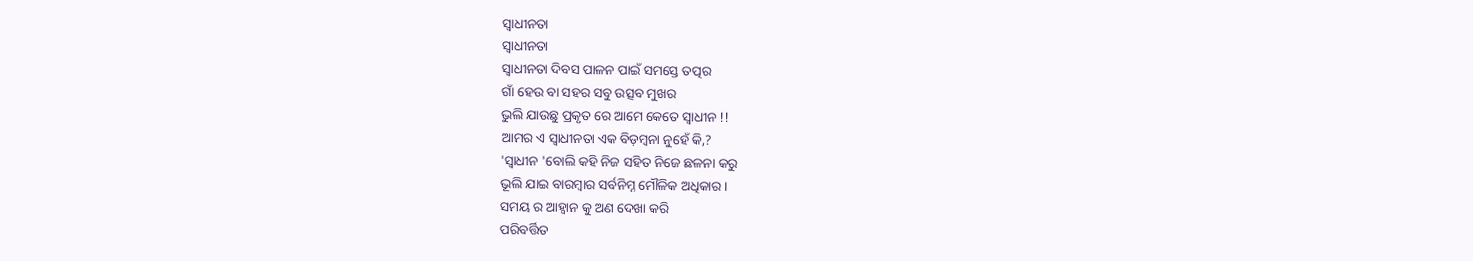ସ୍ୱାଧୀନତା
ସ୍ୱାଧୀନତା
ସ୍ୱାଧୀନତା ଦିବସ ପାଳନ ପାଇଁ ସମସ୍ତେ ତତ୍ପର
ଗାଁ ହେଉ ବା ସହର ସବୁ ଉତ୍ସବ ମୁଖର
ଭୁଲି ଯାଉଛୁ ପ୍ରକୃତ ରେ ଆମେ କେତେ ସ୍ୱାଧୀନ !!
ଆମର ଏ ସ୍ୱାଧୀନତା ଏକ ବିଡ଼ମ୍ବନା ନୁହେଁ କି,?
'ସ୍ୱାଧୀନ 'ବୋଲି କହି ନିଜ ସହିତ ନିଜେ ଛଳନା କରୁ
ଭୂଲି ଯାଇ ବାରମ୍ବାର ସର୍ବନିମ୍ନ ମୌଳିକ ଅଧିକାର।
ସମୟ ର ଆହ୍ଵାନ କୁ ଅଣ ଦେଖା କରି
ପରିବର୍ତ୍ତିତ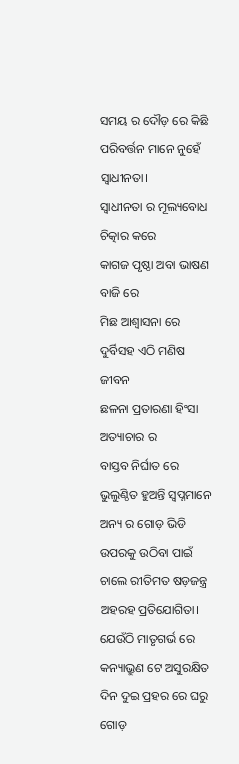ସମୟ ର ଦୌଡ଼ ରେ କିଛି
ପରିବର୍ତ୍ତନ ମାନେ ନୁହେଁ ସ୍ୱାଧୀନତା।
ସ୍ୱାଧୀନତା ର ମୂଲ୍ୟବୋଧ ଚିତ୍କାର କରେ
କାଗଜ ପୃଷ୍ଠା ଅବା ଭାଷଣ ବାଜି ରେ
ମିଛ ଆଶ୍ୱାସନା ରେ ଦୁର୍ବିସହ ଏଠି ମଣିଷ ଜୀବନ
ଛଳନା ପ୍ରତାରଣା ହିଂସା ଅତ୍ୟାଚାର ର
ବାସ୍ତବ ନିର୍ଘାତ ରେ ଭୁଲୁଣ୍ଠିତ ହୁଅନ୍ତି ସ୍ବପ୍ନମାନେ
ଅନ୍ୟ ର ଗୋଡ଼ ଭିଡି ଉପରକୁ ଉଠିବା ପାଇଁ
ଚାଲେ ରୀତିମତ ଷଡ଼ଜନ୍ତ୍ର ଅହରହ ପ୍ରତିଯୋଗିତା।
ଯେଉଁଠି ମାତୃଗର୍ଭ ରେ କନ୍ୟାଭ୍ରୁଣ ଟେ ଅସୁରକ୍ଷିତ
ଦିନ ଦୁଇ ପ୍ରହର ରେ ଘରୁ ଗୋଡ଼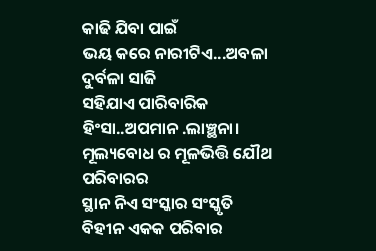କାଢି ଯିବା ପାଇଁ
ଭୟ କରେ ନାରୀଟିଏ...ଅବଳା ଦୁର୍ବଳା ସାଜି
ସହିଯାଏ ପାରିବାରିକ ହିଂସା..ଅପମାନ .ଲାଞ୍ଛନା।
ମୂଲ୍ୟବୋଧ ର ମୂଳଭିତ୍ତି ଯୌଥ ପରିବାରର
ସ୍ଥାନ ନିଏ ସଂସ୍କାର ସଂସ୍କୃତି ବିହୀନ ଏକକ ପରିବାର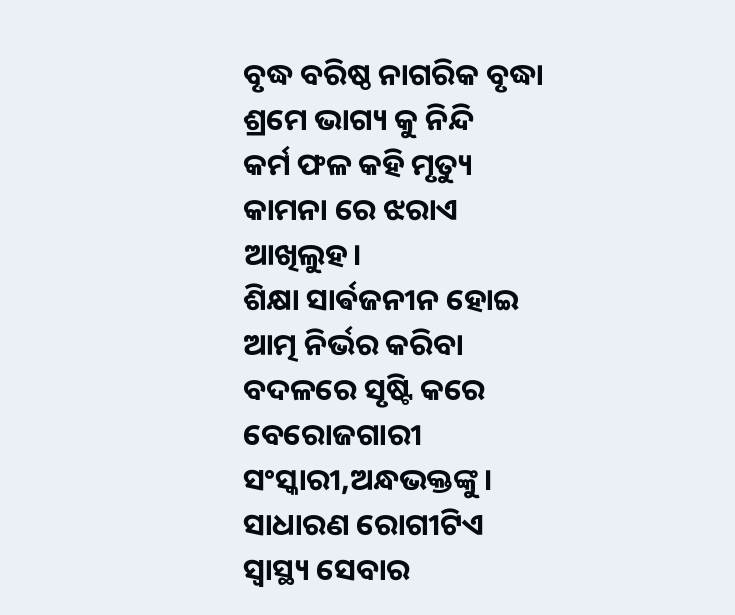ବୃଦ୍ଧ ବରିଷ୍ଠ ନାଗରିକ ବୃଦ୍ଧା ଶ୍ରମେ ଭାଗ୍ୟ କୁ ନିନ୍ଦି
କର୍ମ ଫଳ କହି ମୃତ୍ୟୁ କାମନା ରେ ଝରାଏ ଆଖିଲୁହ।
ଶିକ୍ଷା ସାର୍ଵଜନୀନ ହୋଇ ଆତ୍ମ ନିର୍ଭର କରିବା ବଦଳରେ ସୃଷ୍ଟି କରେ ବେରୋଜଗାରୀ ସଂସ୍କାରୀ,ଅନ୍ଧଭକ୍ତଙ୍କୁ।
ସାଧାରଣ ରୋଗୀଟିଏ ସ୍ୱାସ୍ଥ୍ୟ ସେବାର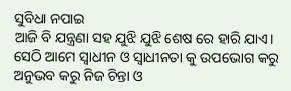ସୁବିଧା ନପାଇ
ଆଜି ବି ଯନ୍ତ୍ରଣା ସହ ଯୁଝି ଯୁଝି ଶେଷ ରେ ହାରି ଯାଏ।
ସେଠି ଆମେ ସ୍ୱାଧୀନ ଓ ସ୍ୱାଧୀନତା କୁ ଉପଭୋଗ କରୁ
ଅନୁଭବ କରୁ ନିଜ ଚିନ୍ତା ଓ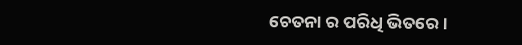ଚେତନା ର ପରିଧି ଭିତରେ।